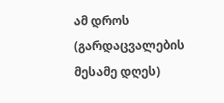ამ დროს (გარდაცვალების მესამე დღეს)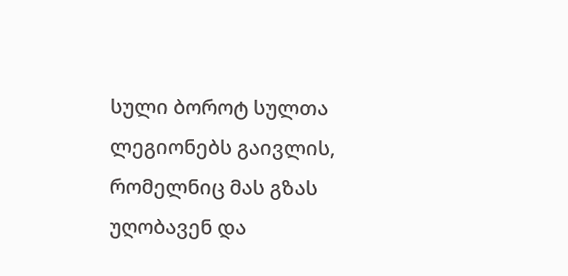სული ბოროტ სულთა ლეგიონებს გაივლის, რომელნიც მას გზას უღობავენ და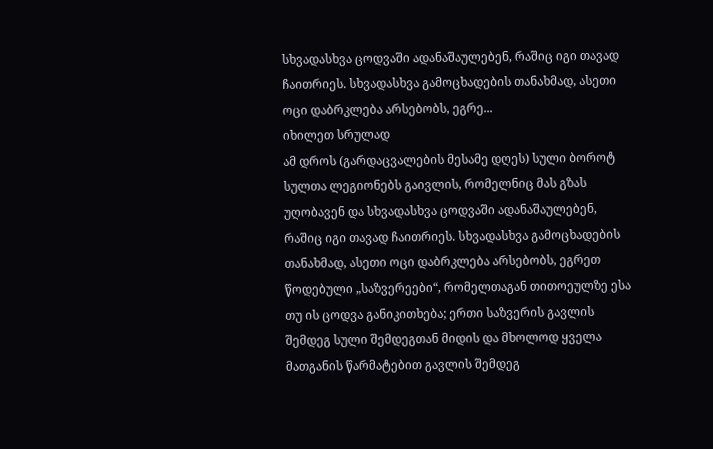სხვადასხვა ცოდვაში ადანაშაულებენ, რაშიც იგი თავად ჩაითრიეს. სხვადასხვა გამოცხადების თანახმად, ასეთი ოცი დაბრკლება არსებობს, ეგრე...
იხილეთ სრულად
ამ დროს (გარდაცვალების მესამე დღეს) სული ბოროტ სულთა ლეგიონებს გაივლის, რომელნიც მას გზას უღობავენ და სხვადასხვა ცოდვაში ადანაშაულებენ, რაშიც იგი თავად ჩაითრიეს. სხვადასხვა გამოცხადების თანახმად, ასეთი ოცი დაბრკლება არსებობს, ეგრეთ წოდებული „საზვერეები“, რომელთაგან თითოეულზე ესა თუ ის ცოდვა განიკითხება; ერთი საზვერის გავლის შემდეგ სული შემდეგთან მიდის და მხოლოდ ყველა მათგანის წარმატებით გავლის შემდეგ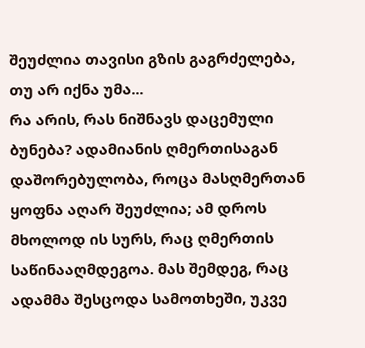შეუძლია თავისი გზის გაგრძელება, თუ არ იქნა უმა...
რა არის, რას ნიშნავს დაცემული ბუნება? ადამიანის ღმერთისაგან დაშორებულობა, როცა მასღმერთან ყოფნა აღარ შეუძლია; ამ დროს მხოლოდ ის სურს, რაც ღმერთის საწინააღმდეგოა. მას შემდეგ, რაც ადამმა შესცოდა სამოთხეში, უკვე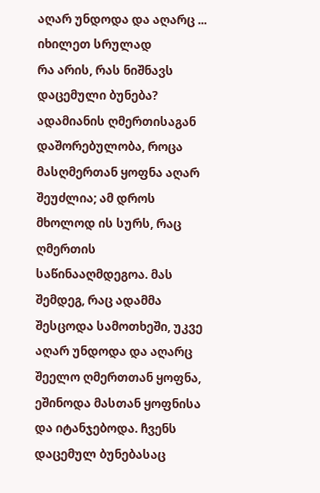აღარ უნდოდა და აღარც ...
იხილეთ სრულად
რა არის, რას ნიშნავს დაცემული ბუნება? ადამიანის ღმერთისაგან დაშორებულობა, როცა მასღმერთან ყოფნა აღარ შეუძლია; ამ დროს მხოლოდ ის სურს, რაც ღმერთის საწინააღმდეგოა. მას შემდეგ, რაც ადამმა შესცოდა სამოთხეში, უკვე აღარ უნდოდა და აღარც შეელო ღმერთთან ყოფნა, ეშინოდა მასთან ყოფნისა და იტანჯებოდა. ჩვენს დაცემულ ბუნებასაც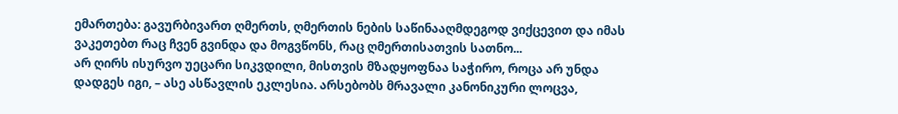ემართება: გავურბივართ ღმერთს, ღმერთის ნების საწინააღმდეგოდ ვიქცევით და იმას ვაკეთებთ რაც ჩვენ გვინდა და მოგვწონს, რაც ღმერთისათვის სათნო...
არ ღირს ისურვო უეცარი სიკვდილი, მისთვის მზადყოფნაა საჭირო, როცა არ უნდა დადგეს იგი, – ასე ასწავლის ეკლესია. არსებობს მრავალი კანონიკური ლოცვა,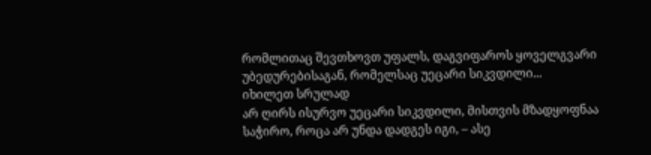რომლითაც შევთხოვთ უფალს, დაგვიფაროს ყოველგვარი უბედურებისაგან, რომელსაც უეცარი სიკვდილი...
იხილეთ სრულად
არ ღირს ისურვო უეცარი სიკვდილი, მისთვის მზადყოფნაა საჭირო, როცა არ უნდა დადგეს იგი, – ასე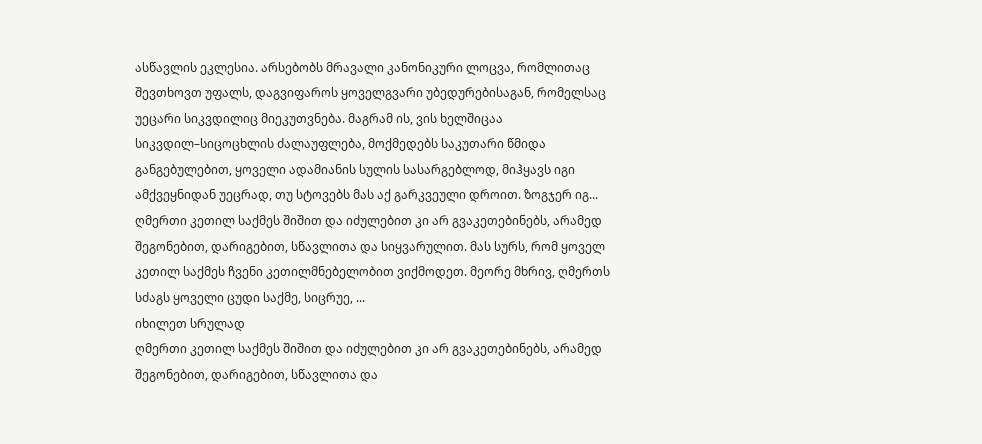ასწავლის ეკლესია. არსებობს მრავალი კანონიკური ლოცვა, რომლითაც შევთხოვთ უფალს, დაგვიფაროს ყოველგვარი უბედურებისაგან, რომელსაც უეცარი სიკვდილიც მიეკუთვნება. მაგრამ ის, ვის ხელშიცაა სიკვდილ–სიცოცხლის ძალაუფლება, მოქმედებს საკუთარი წმიდა განგებულებით, ყოველი ადამიანის სულის სასარგებლოდ, მიჰყავს იგი ამქვეყნიდან უეცრად, თუ სტოვებს მას აქ გარკვეული დროით. ზოგჯერ იგ...
ღმერთი კეთილ საქმეს შიშით და იძულებით კი არ გვაკეთებინებს, არამედ შეგონებით, დარიგებით, სწავლითა და სიყვარულით. მას სურს, რომ ყოველ კეთილ საქმეს ჩვენი კეთილმნებელობით ვიქმოდეთ. მეორე მხრივ, ღმერთს სძაგს ყოველი ცუდი საქმე, სიცრუე, ...
იხილეთ სრულად
ღმერთი კეთილ საქმეს შიშით და იძულებით კი არ გვაკეთებინებს, არამედ შეგონებით, დარიგებით, სწავლითა და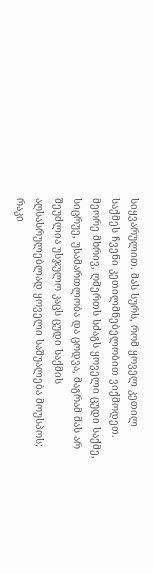სიყვარულით. მას სურს, რომ ყოველ კეთილ საქმეს ჩვენი კეთილმნებელობით ვიქმოდეთ. მეორე მხრივ, ღმერთს სძაგს ყოველი ცუდი საქმე, სიცრუე, უსამართლობა და ცოდვა, მაგრამ მას არ შეუძლია უსჯულო კაცს ცუდი საქმის აღსასრულებლად ყოველი საშუალება მოუსპოს; რაკი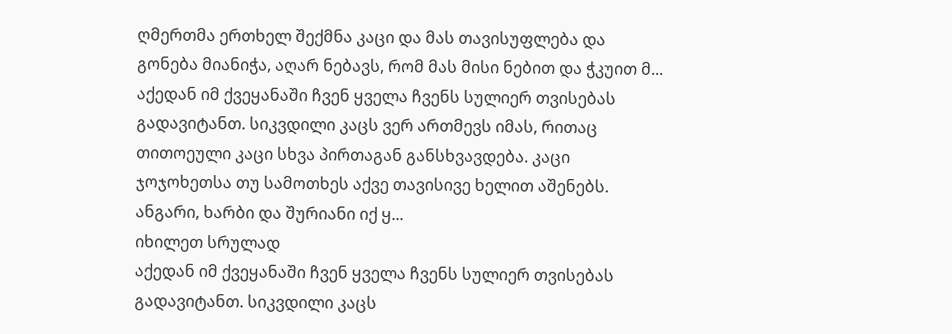ღმერთმა ერთხელ შექმნა კაცი და მას თავისუფლება და გონება მიანიჭა, აღარ ნებავს, რომ მას მისი ნებით და ჭკუით მ...
აქედან იმ ქვეყანაში ჩვენ ყველა ჩვენს სულიერ თვისებას გადავიტანთ. სიკვდილი კაცს ვერ ართმევს იმას, რითაც თითოეული კაცი სხვა პირთაგან განსხვავდება. კაცი ჯოჯოხეთსა თუ სამოთხეს აქვე თავისივე ხელით აშენებს. ანგარი, ხარბი და შურიანი იქ ყ...
იხილეთ სრულად
აქედან იმ ქვეყანაში ჩვენ ყველა ჩვენს სულიერ თვისებას გადავიტანთ. სიკვდილი კაცს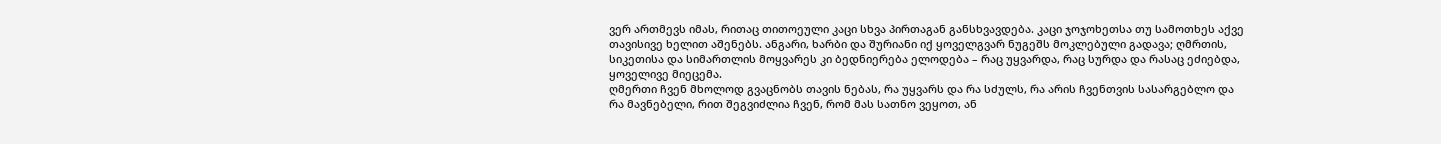ვერ ართმევს იმას, რითაც თითოეული კაცი სხვა პირთაგან განსხვავდება. კაცი ჯოჯოხეთსა თუ სამოთხეს აქვე თავისივე ხელით აშენებს. ანგარი, ხარბი და შურიანი იქ ყოველგვარ ნუგეშს მოკლებული გადავა; ღმრთის, სიკეთისა და სიმართლის მოყვარეს კი ბედნიერება ელოდება – რაც უყვარდა, რაც სურდა და რასაც ეძიებდა, ყოველივე მიეცემა.
ღმერთი ჩვენ მხოლოდ გვაცნობს თავის ნებას, რა უყვარს და რა სძულს, რა არის ჩვენთვის სასარგებლო და რა მავნებელი, რით შეგვიძლია ჩვენ, რომ მას სათნო ვეყოთ, ან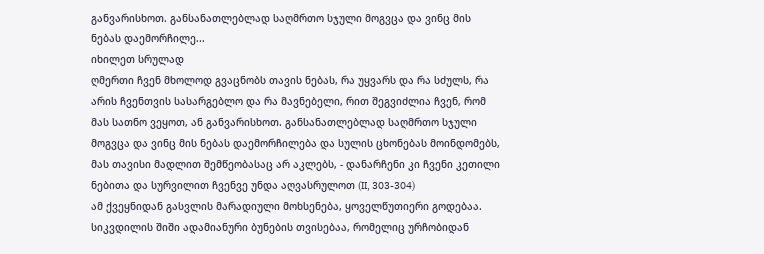განვარისხოთ. განსანათლებლად საღმრთო სჯული მოგვცა და ვინც მის ნებას დაემორჩილე...
იხილეთ სრულად
ღმერთი ჩვენ მხოლოდ გვაცნობს თავის ნებას, რა უყვარს და რა სძულს, რა არის ჩვენთვის სასარგებლო და რა მავნებელი, რით შეგვიძლია ჩვენ, რომ მას სათნო ვეყოთ, ან განვარისხოთ. განსანათლებლად საღმრთო სჯული მოგვცა და ვინც მის ნებას დაემორჩილება და სულის ცხონებას მოინდომებს, მას თავისი მადლით შემწეობასაც არ აკლებს, - დანარჩენი კი ჩვენი კეთილი ნებითა და სურვილით ჩვენვე უნდა აღვასრულოთ (II, 303-304)
ამ ქვეყნიდან გასვლის მარადიული მოხსენება, ყოველწუთიერი გოდებაა. სიკვდილის შიში ადამიანური ბუნების თვისებაა, რომელიც ურჩობიდან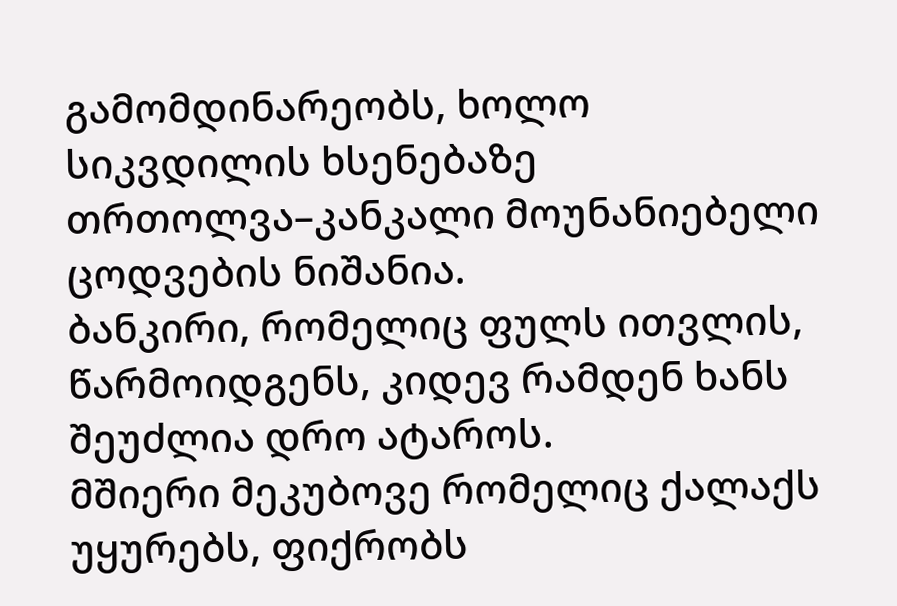გამომდინარეობს, ხოლო სიკვდილის ხსენებაზე თრთოლვა–კანკალი მოუნანიებელი ცოდვების ნიშანია.
ბანკირი, რომელიც ფულს ითვლის, წარმოიდგენს, კიდევ რამდენ ხანს შეუძლია დრო ატაროს.
მშიერი მეკუბოვე რომელიც ქალაქს უყურებს, ფიქრობს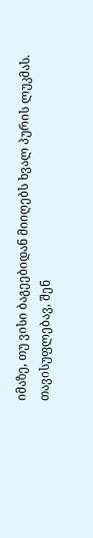იმაზე, თუ ვისი ბაგეებიდან მიიღებს ხვალ პურის ლუკმას.
თავისუფლებავ, შენ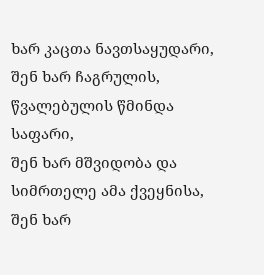ხარ კაცთა ნავთსაყუდარი,
შენ ხარ ჩაგრულის, წვალებულის წმინდა საფარი,
შენ ხარ მშვიდობა და სიმრთელე ამა ქვეყნისა,
შენ ხარ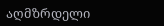აღმზრდელი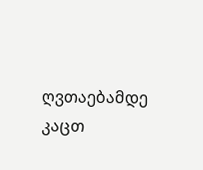ღვთაებამდე კაცთ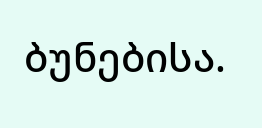ბუნებისა.